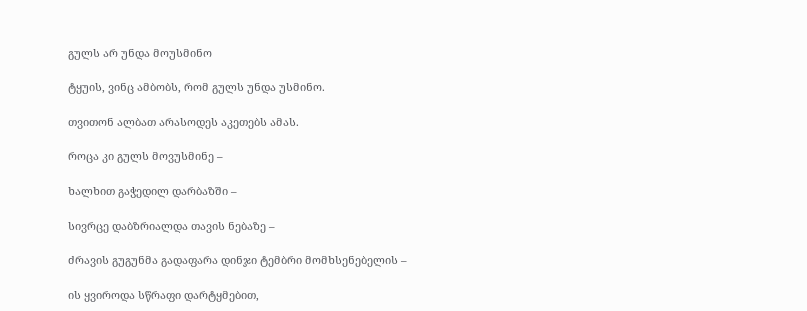გულს არ უნდა მოუსმინო

ტყუის, ვინც ამბობს, რომ გულს უნდა უსმინო.

თვითონ ალბათ არასოდეს აკეთებს ამას.

როცა კი გულს მოვუსმინე –

ხალხით გაჭედილ დარბაზში –

სივრცე დაბზრიალდა თავის ნებაზე –

ძრავის გუგუნმა გადაფარა დინჯი ტემბრი მომხსენებელის –

ის ყვიროდა სწრაფი დარტყმებით,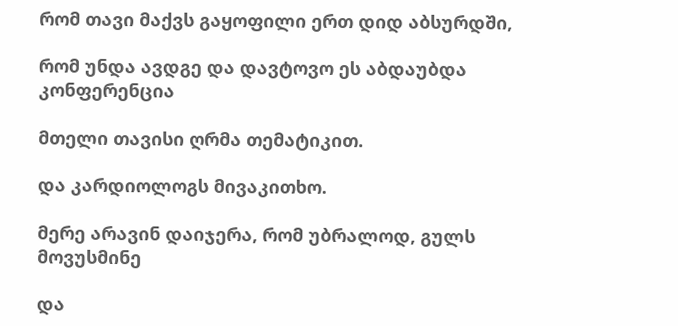რომ თავი მაქვს გაყოფილი ერთ დიდ აბსურდში,

რომ უნდა ავდგე და დავტოვო ეს აბდაუბდა კონფერენცია

მთელი თავისი ღრმა თემატიკით.

და კარდიოლოგს მივაკითხო.

მერე არავინ დაიჯერა, რომ უბრალოდ, გულს მოვუსმინე

და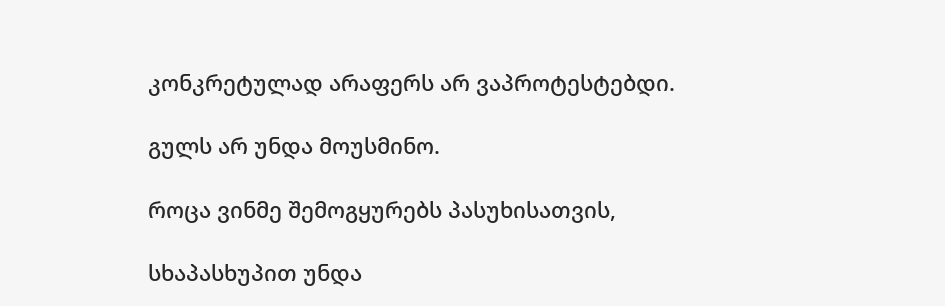კონკრეტულად არაფერს არ ვაპროტესტებდი.

გულს არ უნდა მოუსმინო.

როცა ვინმე შემოგყურებს პასუხისათვის,

სხაპასხუპით უნდა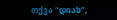თქვა “დიახ”,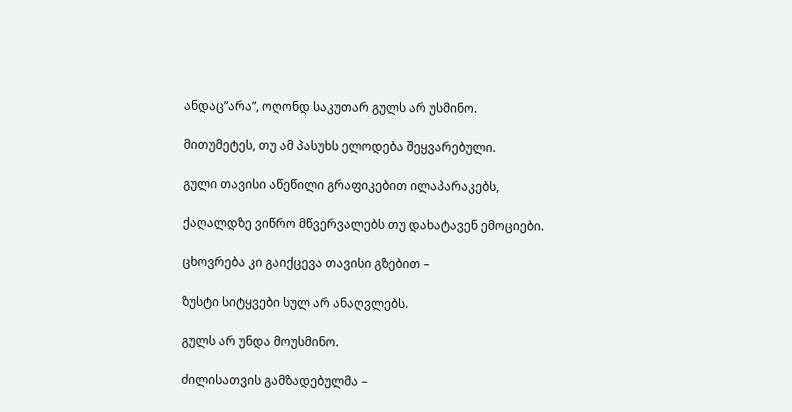ანდაც”არა”, ოღონდ საკუთარ გულს არ უსმინო.

მითუმეტეს, თუ ამ პასუხს ელოდება შეყვარებული.

გული თავისი აწეწილი გრაფიკებით ილაპარაკებს,

ქაღალდზე ვიწრო მწვერვალებს თუ დახატავენ ემოციები.

ცხოვრება კი გაიქცევა თავისი გზებით –

ზუსტი სიტყვები სულ არ ანაღვლებს.

გულს არ უნდა მოუსმინო.

ძილისათვის გამზადებულმა –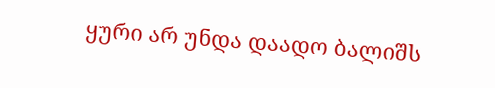ყური არ უნდა დაადო ბალიშს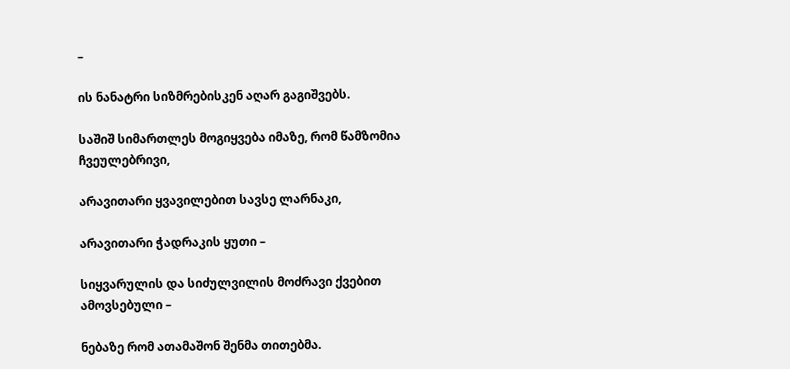–

ის ნანატრი სიზმრებისკენ აღარ გაგიშვებს.

საშიშ სიმართლეს მოგიყვება იმაზე, რომ წამზომია ჩვეულებრივი,

არავითარი ყვავილებით სავსე ლარნაკი,

არავითარი ჭადრაკის ყუთი –

სიყვარულის და სიძულვილის მოძრავი ქვებით ამოვსებული –

ნებაზე რომ ათამაშონ შენმა თითებმა.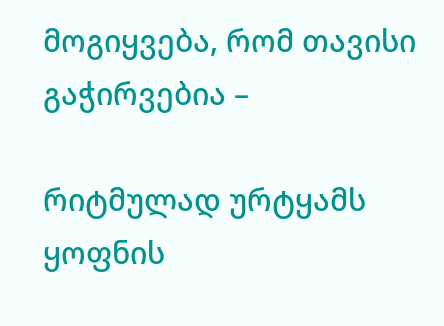მოგიყვება, რომ თავისი გაჭირვებია –

რიტმულად ურტყამს ყოფნის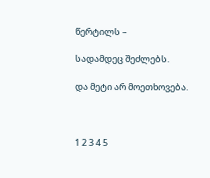წერტილს –

სადამდეც შეძლებს.

და მეტი არ მოეთხოვება.



1 2 3 4 5